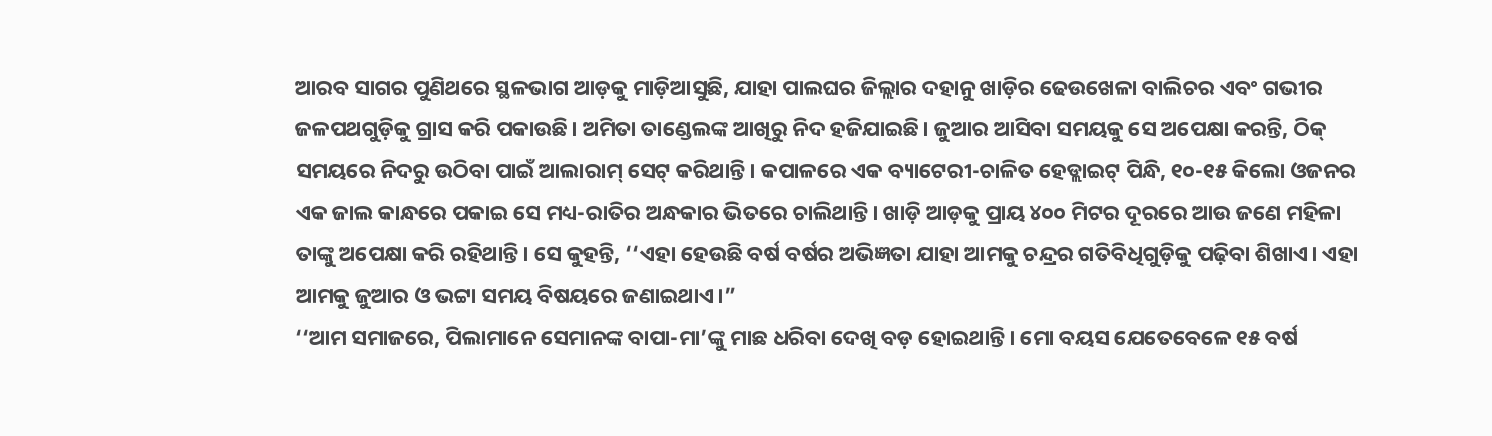ଆରବ ସାଗର ପୁଣିଥରେ ସ୍ଥଳଭାଗ ଆଡ଼କୁ ମାଡ଼ିଆସୁଛି, ଯାହା ପାଲଘର ଜିଲ୍ଲାର ଦହାନୁ ଖାଡ଼ିର ଢେଉଖେଳା ବାଲିଚର ଏବଂ ଗଭୀର ଜଳପଥଗୁଡ଼ିକୁ ଗ୍ରାସ କରି ପକାଉଛି। ଅମିତା ତାଣ୍ଡେଲଙ୍କ ଆଖିରୁ ନିଦ ହଜିଯାଇଛି। ଜୁଆର ଆସିବା ସମୟକୁ ସେ ଅପେକ୍ଷା କରନ୍ତି, ଠିକ୍ ସମୟରେ ନିଦରୁ ଉଠିବା ପାଇଁ ଆଲାରାମ୍ ସେଟ୍ କରିଥାନ୍ତି। କପାଳରେ ଏକ ବ୍ୟାଟେରୀ-ଚାଳିତ ହେଡ୍ଲାଇଟ୍ ପିନ୍ଧି, ୧୦-୧୫ କିଲୋ ଓଜନର ଏକ ଜାଲ କାନ୍ଧରେ ପକାଇ ସେ ମଧ୍ୟ-ରାତିର ଅନ୍ଧକାର ଭିତରେ ଚାଲିଥାନ୍ତି। ଖାଡ଼ି ଆଡ଼କୁ ପ୍ରାୟ ୪୦୦ ମିଟର ଦୂରରେ ଆଉ ଜଣେ ମହିଳା ତାଙ୍କୁ ଅପେକ୍ଷା କରି ରହିଥାନ୍ତି। ସେ କୁହନ୍ତି, ‘‘ଏହା ହେଉଛି ବର୍ଷ ବର୍ଷର ଅଭିଜ୍ଞତା ଯାହା ଆମକୁ ଚନ୍ଦ୍ରର ଗତିବିଧିଗୁଡ଼ିକୁ ପଢ଼ିବା ଶିଖାଏ। ଏହା ଆମକୁ ଜୁଆର ଓ ଭଟ୍ଟା ସମୟ ବିଷୟରେ ଜଣାଇଥାଏ।”
‘‘ଆମ ସମାଜରେ, ପିଲାମାନେ ସେମାନଙ୍କ ବାପା-ମା’ଙ୍କୁ ମାଛ ଧରିବା ଦେଖି ବଡ଼ ହୋଇଥାନ୍ତି। ମୋ ବୟସ ଯେତେବେଳେ ୧୫ ବର୍ଷ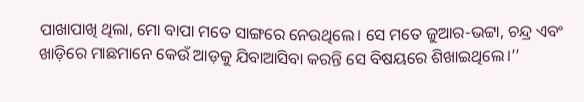ପାଖାପାଖି ଥିଲା, ମୋ ବାପା ମତେ ସାଙ୍ଗରେ ନେଉଥିଲେ। ସେ ମତେ ଜୁଆର-ଭଟ୍ଟା, ଚନ୍ଦ୍ର ଏବଂ ଖାଡ଼ିରେ ମାଛମାନେ କେଉଁ ଆଡ଼କୁ ଯିବାଆସିବା କରନ୍ତି ସେ ବିଷୟରେ ଶିଖାଇଥିଲେ।’’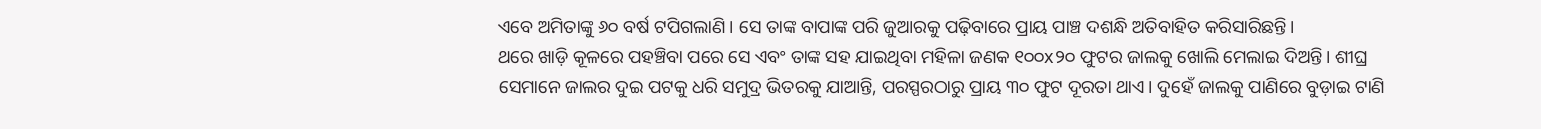ଏବେ ଅମିତାଙ୍କୁ ୬୦ ବର୍ଷ ଟପିଗଲାଣି। ସେ ତାଙ୍କ ବାପାଙ୍କ ପରି ଜୁଆରକୁ ପଢ଼ିବାରେ ପ୍ରାୟ ପାଞ୍ଚ ଦଶନ୍ଧି ଅତିବାହିତ କରିସାରିଛନ୍ତି।
ଥରେ ଖାଡ଼ି କୂଳରେ ପହଞ୍ଚିବା ପରେ ସେ ଏବଂ ତାଙ୍କ ସହ ଯାଇଥିବା ମହିଳା ଜଣକ ୧୦୦x୨୦ ଫୁଟର ଜାଲକୁ ଖୋଲି ମେଲାଇ ଦିଅନ୍ତି। ଶୀଘ୍ର ସେମାନେ ଜାଲର ଦୁଇ ପଟକୁ ଧରି ସମୁଦ୍ର ଭିତରକୁ ଯାଆନ୍ତି, ପରସ୍ପରଠାରୁ ପ୍ରାୟ ୩୦ ଫୁଟ ଦୂରତା ଥାଏ। ଦୁହେଁ ଜାଲକୁ ପାଣିରେ ବୁଡ଼ାଇ ଟାଣି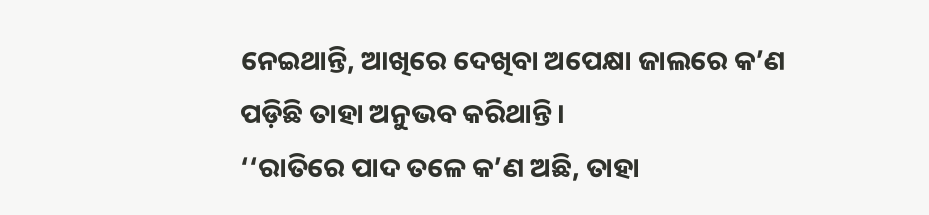ନେଇଥାନ୍ତି, ଆଖିରେ ଦେଖିବା ଅପେକ୍ଷା ଜାଲରେ କ’ଣ ପଡ଼ିଛି ତାହା ଅନୁଭବ କରିଥାନ୍ତି।
‘‘ରାତିରେ ପାଦ ତଳେ କ’ଣ ଅଛି, ତାହା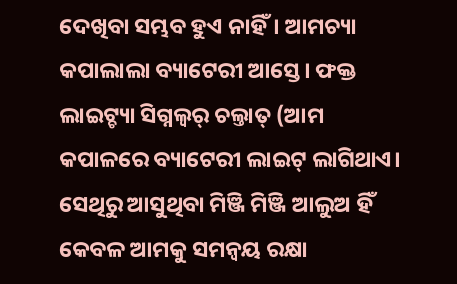ଦେଖିବା ସମ୍ଭବ ହୁଏ ନାହିଁ। ଆମଚ୍ୟା କପାଲାଲା ବ୍ୟାଟେରୀ ଆସ୍ତେ। ଫକ୍ତ ଲାଇଟ୍ଚ୍ୟା ସିଗ୍ନଲ୍ବର୍ ଚଲ୍ତାତ୍ (ଆମ କପାଳରେ ବ୍ୟାଟେରୀ ଲାଇଟ୍ ଲାଗିଥାଏ। ସେଥିରୁ ଆସୁଥିବା ମିଞ୍ଜି ମିଞ୍ଜି ଆଲୁଅ ହିଁ କେବଳ ଆମକୁ ସମନ୍ୱୟ ରକ୍ଷା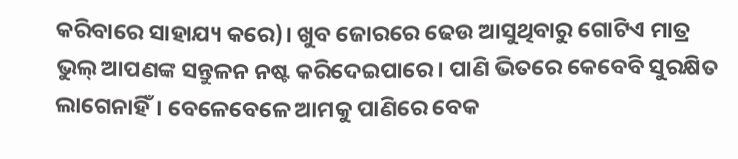କରିବାରେ ସାହାଯ୍ୟ କରେ)। ଖୁବ ଜୋରରେ ଢେଉ ଆସୁଥିବାରୁ ଗୋଟିଏ ମାତ୍ର ଭୁଲ୍ ଆପଣଙ୍କ ସନ୍ତୁଳନ ନଷ୍ଟ କରିଦେଇପାରେ। ପାଣି ଭିତରେ କେବେବି ସୁରକ୍ଷିତ ଲାଗେନାହିଁ। ବେଳେବେଳେ ଆମକୁ ପାଣିରେ ବେକ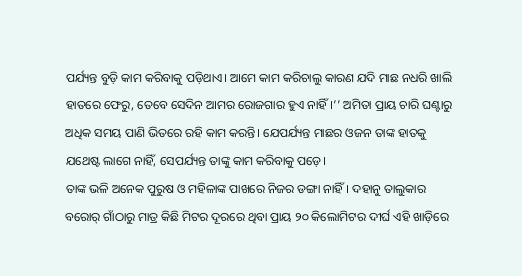ପର୍ଯ୍ୟନ୍ତ ବୁଡ଼ି କାମ କରିବାକୁ ପଡ଼ିଥାଏ। ଆମେ କାମ କରିଚାଲୁ କାରଣ ଯଦି ମାଛ ନଧରି ଖାଲି ହାତରେ ଫେରୁ, ତେବେ ସେଦିନ ଆମର ରୋଜଗାର ହୁଏ ନାହିଁ।’’ ଅମିତା ପ୍ରାୟ ଚାରି ଘଣ୍ଟାରୁ ଅଧିକ ସମୟ ପାଣି ଭିତରେ ରହି କାମ କରନ୍ତି। ଯେପର୍ଯ୍ୟନ୍ତ ମାଛର ଓଜନ ତାଙ୍କ ହାତକୁ ଯଥେଷ୍ଟ ଲାଗେ ନାହିଁ, ସେପର୍ଯ୍ୟନ୍ତ ତାଙ୍କୁ କାମ କରିବାକୁ ପଡ଼େ।
ତାଙ୍କ ଭଳି ଅନେକ ପୁରୁଷ ଓ ମହିଳାଙ୍କ ପାଖରେ ନିଜର ଡଙ୍ଗା ନାହିଁ। ଦହାନୁ ତାଲୁକାର ବରୋର୍ ଗାଁଠାରୁ ମାତ୍ର କିଛି ମିଟର ଦୂରରେ ଥିବା ପ୍ରାୟ ୨୦ କିଲୋମିଟର ଦୀର୍ଘ ଏହି ଖାଡ଼ିରେ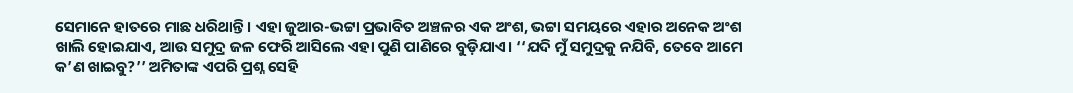ସେମାନେ ହାତରେ ମାଛ ଧରିଥାନ୍ତି। ଏହା ଜୁଆର-ଭଟ୍ଟା ପ୍ରଭାବିତ ଅଞ୍ଚଳର ଏକ ଅଂଶ, ଭଟ୍ଟା ସମୟରେ ଏହାର ଅନେକ ଅଂଶ ଖାଲି ହୋଇଯାଏ, ଆଉ ସମୁଦ୍ର ଜଳ ଫେରି ଆସିଲେ ଏହା ପୁଣି ପାଣିରେ ବୁଡ଼ିଯାଏ। ‘‘ଯଦି ମୁଁ ସମୁଦ୍ରକୁ ନଯିବି, ତେବେ ଆମେ କ’ଣ ଖାଇବୁ?’’ ଅମିତାଙ୍କ ଏପରି ପ୍ରଶ୍ନ ସେହି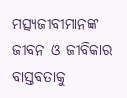ମତ୍ସ୍ୟଜୀବୀମାନଙ୍କ ଜୀବନ ଓ ଜୀବିକାର ବାସ୍ତବତାକୁ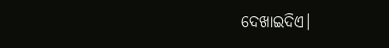ଦେଖାଇଦିଏ।